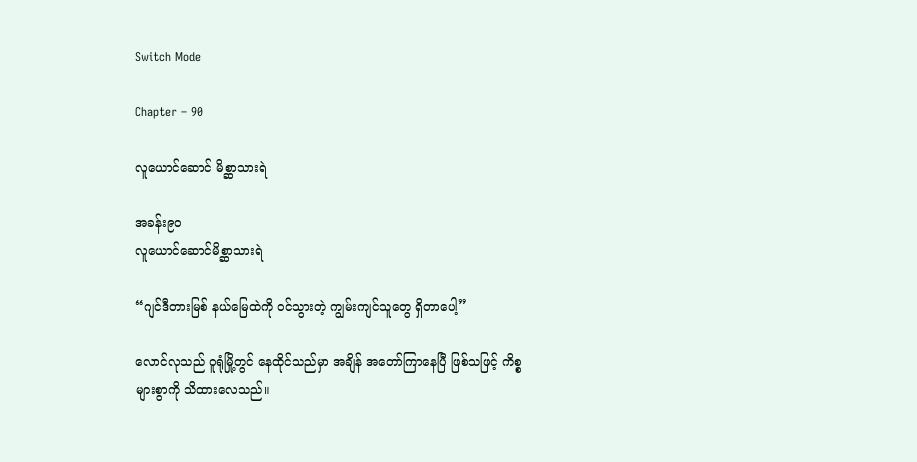Switch Mode

Chapter – 90

လူယောင်ဆောင် မိစ္ဆာသားရဲ

အခန်း၉၀
လူယောင်ဆောင်မိစ္ဆာသားရဲ

“ဂျင်ဒီတားမြစ် နယ်မြေထဲကို ဝင်သွားတဲ့ ကျွမ်းကျင်သူတွေ ရှိတာပေါ့”

လောင်လုသည် ဝူရုံမြို့တွင် နေထိုင်သည်မှာ အချိန် အတော်ကြာနေပြီ ဖြစ်သဖြင့် ကိစ္စများစွာကို သိထားလေသည်။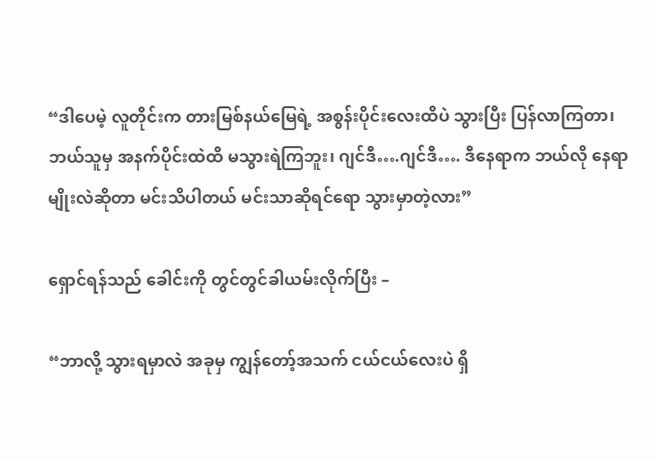“ဒါပေမဲ့ လူတိုင်းက တားမြစ်နယ်မြေရဲ့ အစွန်းပိုင်းလေးထိပဲ သွားပြီး ပြန်လာကြတာ၊ ဘယ်သူမှ အနက်ပိုင်းထဲထိ မသွားရဲကြဘူး၊ ဂျင်ဒီ….ဂျင်ဒီ…. ဒီနေရာက ဘယ်လို နေရာမျိုးလဲဆိုတာ မင်းသိပါတယ် မင်းသာဆိုရင်ရော သွားမှာတဲ့လား”

ရှောင်ရန်သည် ခေါင်းကို တွင်တွင်ခါယမ်းလိုက်ပြီး –

“ဘာလို့ သွားရမှာလဲ အခုမှ ကျွန်တော့်အသက် ငယ်ငယ်လေးပဲ ရှိ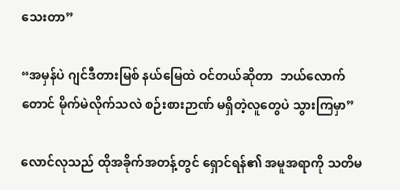သေးတာ”

“အမှန်ပဲ ဂျင်ဒီတားမြစ် နယ်မြေထဲ ဝင်တယ်ဆိုတာ  ဘယ်လောက်တောင် မိုက်မဲလိုက်သလဲ စဉ်းစားဉာဏ် မရှိတဲ့လူတွေပဲ သွားကြမှာ”

လောင်လုသည် ထိုအခိုက်အတန့်တွင် ရှောင်ရန်၏ အမူအရာကို သတိမ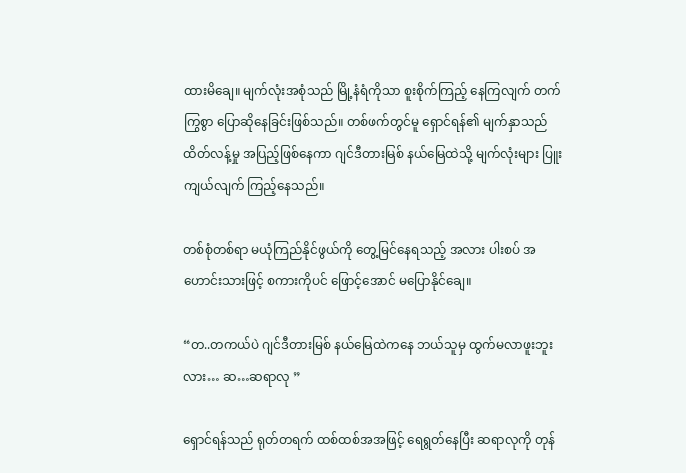ထားမိချေ။ မျက်လုံးအစုံသည် မြို့နံရံကိုသာ စူးစိုက်ကြည့် နေကြလျက် တက်ကြွစွာ ပြောဆိုနေခြင်းဖြစ်သည်။ တစ်ဖက်တွင်မူ ရှောင်ရန်၏ မျက်နှာသည် ထိတ်လန့်မှု အပြည့်ဖြစ်နေကာ ဂျင်ဒီတားမြစ် နယ်မြေထဲသို့ မျက်လုံးများ ပြူးကျယ်လျက် ကြည့်နေသည်။

တစ်စုံတစ်ရာ မယုံကြည်နိုင်ဖွယ်ကို တွေ့မြင်နေရသည့် အလား ပါးစပ် အဟောင်းသားဖြင့် စကားကိုပင် ဖြောင့်အောင် မပြောနိုင်ချေ။

“တ..တကယ်ပဲ ဂျင်ဒီတားမြစ် နယ်မြေထဲကနေ ဘယ်သူမှ ထွက်မလာဖူးဘူးလား… ဆ…ဆရာလု ”

ရှောင်ရန်သည် ရုတ်တရက် ထစ်ထစ်အအဖြင့် ရေရွတ်နေပြီး ဆရာလုကို တုန်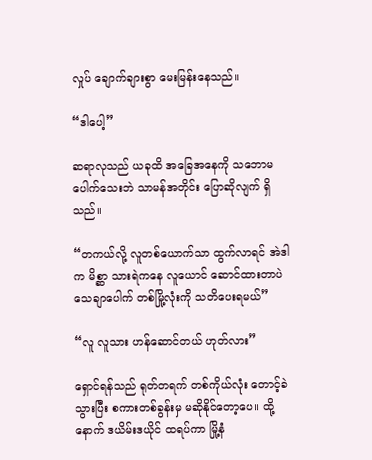လှုပ် ချောက်ချားစွာ မေးမြန်းနေသည်။

“ဒါပေါ့”

ဆရာလုသည် ယခုထိ အခြေအနေကို သဘောမပေါက်သေးဘဲ သာမန်အတိုင်း ပြောဆိုလျက် ရှိသည်။

“တကယ်လို့ လူတစ်ယောက်သာ ထွက်လာရင် အဲဒါက မိစ္ဆာ သားရဲကနေ လူယောင် ဆောင်ထားတာပဲ သေချာပေါက် တစ်မြို့လုံးကို သတိပေးရမယ်”

“လူ လူသား ဟန်ဆောင်တယ် ဟုတ်လား”

ရှောင်ရန်သည် ရုတ်တရက် တစ်ကိုယ်လုံး တောင့်ခဲသွားပြီး စကားတစ်ခွန်းမှ မဆိုနိုင်တော့ပေ။ ထို့နောက် ဒယိမ်းဒယိုင် ထရပ်ကာ မြို့နံ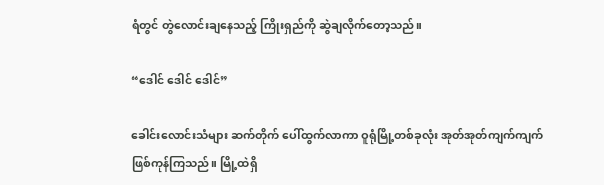ရံတွင် တွဲလောင်းချနေသည့် ကြိုးရှည်ကို ဆွဲချလိုက်တော့သည်။

“ဒေါင် ဒေါင် ဒေါင်”

ခေါင်းလောင်းသံများ ဆက်တိုက် ပေါ်ထွက်လာကာ ဝူရုံမြို့တစ်ခုလုံး အုတ်အုတ်ကျက်ကျက် ဖြစ်ကုန်ကြသည်။ မြို့ထဲရှိ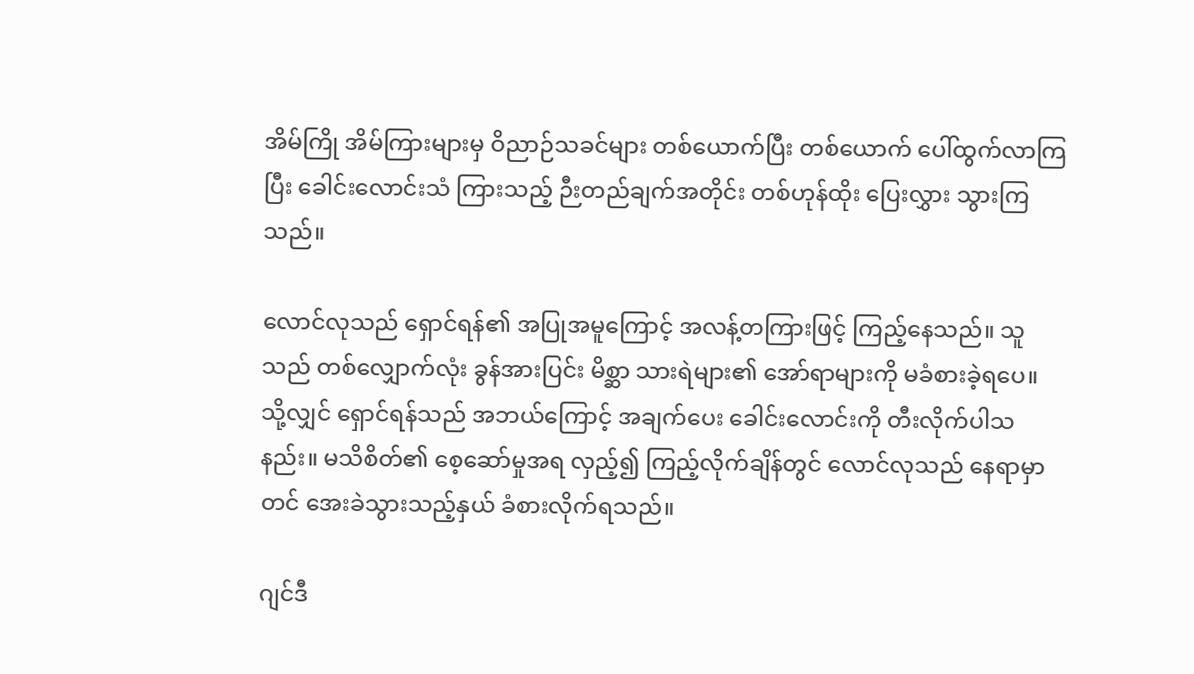အိမ်ကြို အိမ်ကြားများမှ ဝိညာဉ်သခင်များ တစ်ယောက်ပြီး တစ်ယောက် ပေါ်ထွက်လာကြပြီး ခေါင်းလောင်းသံ ကြားသည့် ဉီးတည်ချက်အတိုင်း တစ်ဟုန်ထိုး ပြေးလွှား သွားကြသည်။

လောင်လုသည် ရှောင်ရန်၏ အပြုအမူကြောင့် အလန့်တကြားဖြင့် ကြည့်နေသည်။ သူသည် တစ်လျှောက်လုံး ခွန်အားပြင်း မိစ္ဆာ သားရဲများ၏ အော်ရာများကို မခံစားခဲ့ရပေ။ သို့လျှင် ရှောင်ရန်သည် အဘယ်ကြောင့် အချက်ပေး ခေါင်းလောင်းကို တီးလိုက်ပါသနည်း။ မသိစိတ်၏ စေ့ဆော်မှုအရ လှည့်၍ ကြည့်လိုက်ချိန်တွင် လောင်လုသည် နေရာမှာတင် အေးခဲသွားသည့်နှယ် ခံစားလိုက်ရသည်။

ဂျင်ဒီ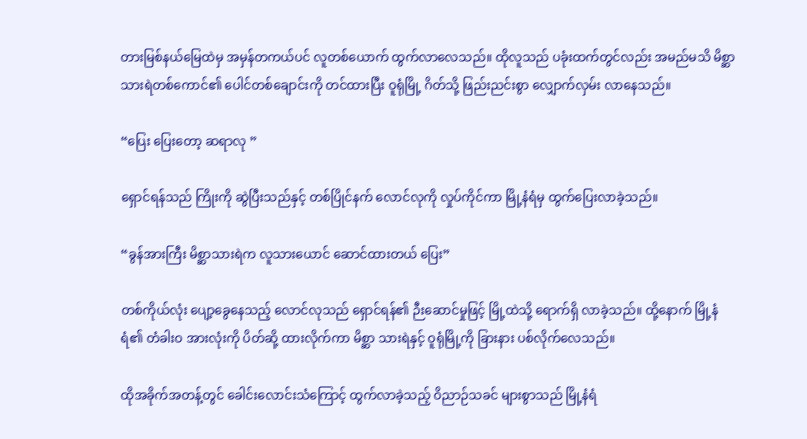တားမြစ်နယ်မြေထဲမှ အမှန်တကယ်ပင် လူတစ်ယောက် ထွက်လာလေသည်။ ထိုလူသည် ပခုံးထက်တွင်လည်း အမည်မသိ မိစ္ဆာ သားရဲတစ်ကောင်၏ ပေါင်တစ်ချောင်းကို တင်ထားပြီး ဝူရုံမြို့ ဂိတ်သို့ ဖြည်းညင်းစွာ လျှောက်လှမ်း လာနေသည်။

“ပြေး ပြေးတော့ ဆရာလု ”

ရှောင်ရန်သည် ကြိုးကို ဆွဲပြီးသည်နှင့် တစ်ပြိုင်နက် လောင်လုကို လှုပ်ကိုင်ကာ မြို့နံရံမှ ထွက်ပြေးလာခဲ့သည်။

“ခွန်အားကြီး မိစ္ဆာသားရဲက လူသားယောင် ဆောင်ထားတယ် ပြေး”

တစ်ကိုယ်လုံး ပျော့ခွေနေသည့် လောင်လုသည် ရှောင်ရန်၏ ဉီးဆောင်မှုဖြင့် မြို့ထဲသို့ ရောက်ရှိ လာခဲ့သည်။ ထို့နောက် မြို့နံရံ၏ တံခါးဝ အားလုံးကို ပိတ်ဆို့ ထားလိုက်ကာ မိစ္ဆာ သားရဲနှင့် ဝူရုံမြို့ကို ခြားနား ပစ်လိုက်လေသည်။

ထိုအခိုက်အတန့်တွင် ခေါင်းလောင်းသံကြောင့် ထွက်လာခဲ့သည့် ဝိညာဉ်သခင် များစွာသည် မြို့နံရံ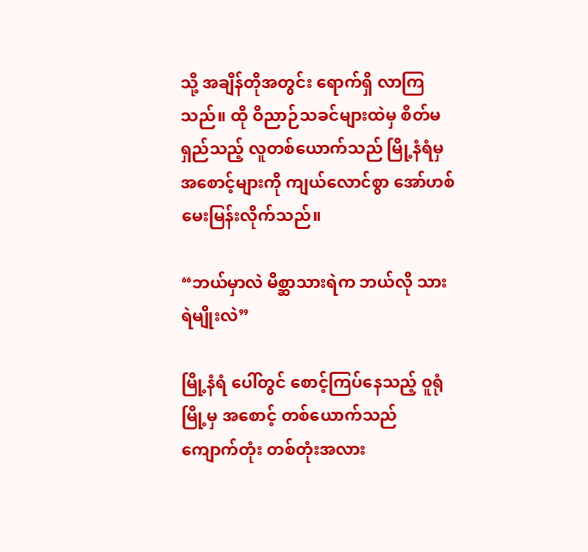သို့ အချိန်တိုအတွင်း ရောက်ရှိ လာကြသည်။ ထို ဝိညာဉ်သခင်များထဲမှ စိတ်မရှည်သည့် လူတစ်ယောက်သည် မြို့နံရံမှ အစောင့်များကို ကျယ်လောင်စွာ အော်ဟစ် မေးမြန်းလိုက်သည်။

“ဘယ်မှာလဲ မိစ္ဆာသားရဲက ဘယ်လို သားရဲမျိုးလဲ”

မြို့နံရံ ပေါ်တွင် စောင့်ကြပ်နေသည့် ဝူရုံမြို့မှ အစောင့် တစ်ယောက်သည် ကျောက်တုံး တစ်တုံးအလား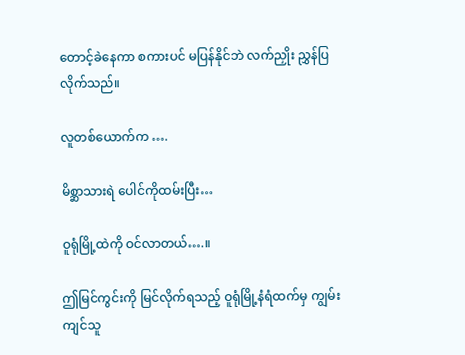တောင့်ခဲနေကာ စကားပင် မပြန်နိုင်ဘဲ လက်ညှိုး ညွှန်ပြလိုက်သည်။

လူတစ်ယောက်က ….

မိစ္ဆာသားရဲ ပေါင်ကိုထမ်းပြီး…

ဝူရုံမြို့ထဲကို ဝင်လာတယ်….။

ဤမြင်ကွင်းကို မြင်လိုက်ရသည့် ဝူရုံမြို့နံရံထက်မှ ကျွမ်းကျင်သူ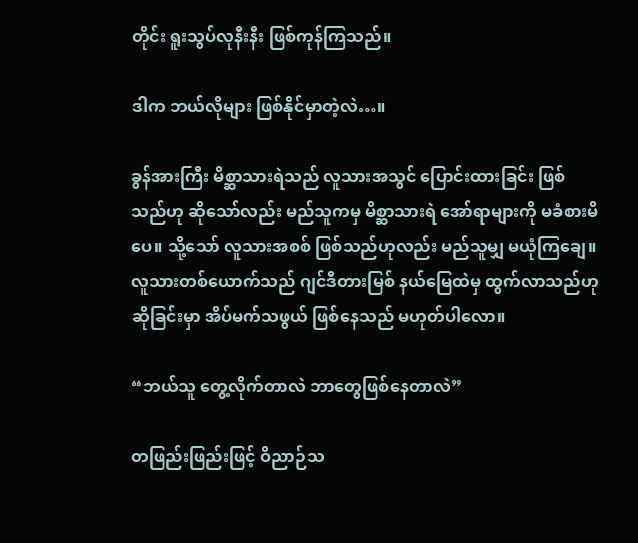တိုင်း ရူးသွပ်လုနီးနီး ဖြစ်ကုန်ကြသည်။

ဒါက ဘယ်လိုများ ဖြစ်နိုင်မှာတဲ့လဲ…။

ခွန်အားကြီး မိစ္ဆာသားရဲသည် လူသားအသွင် ပြောင်းထားခြင်း ဖြစ်သည်ဟု ဆိုသော်လည်း မည်သူကမှ မိစ္ဆာသားရဲ အော်ရာများကို မခံစားမိပေ။ သို့သော် လူသားအစစ် ဖြစ်သည်ဟုလည်း မည်သူမျှ မယုံကြချေ။ လူသားတစ်ယောက်သည် ဂျင်ဒီတားမြစ် နယ်မြေထဲမှ ထွက်လာသည်ဟု ဆိုခြင်းမှာ အိပ်မက်သဖွယ် ဖြစ်နေသည် မဟုတ်ပါလော။

“ဘယ်သူ တွေ့လိုက်တာလဲ ဘာတွေဖြစ်နေတာလဲ”

တဖြည်းဖြည်းဖြင့် ဝိညာဉ်သ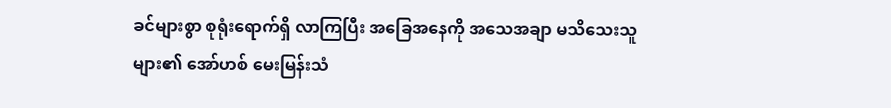ခင်များစွာ စုရုံးရောက်ရှိ လာကြပြီး အခြေအနေကို အသေအချာ မသိသေးသူများ၏ အော်ဟစ် မေးမြန်းသံ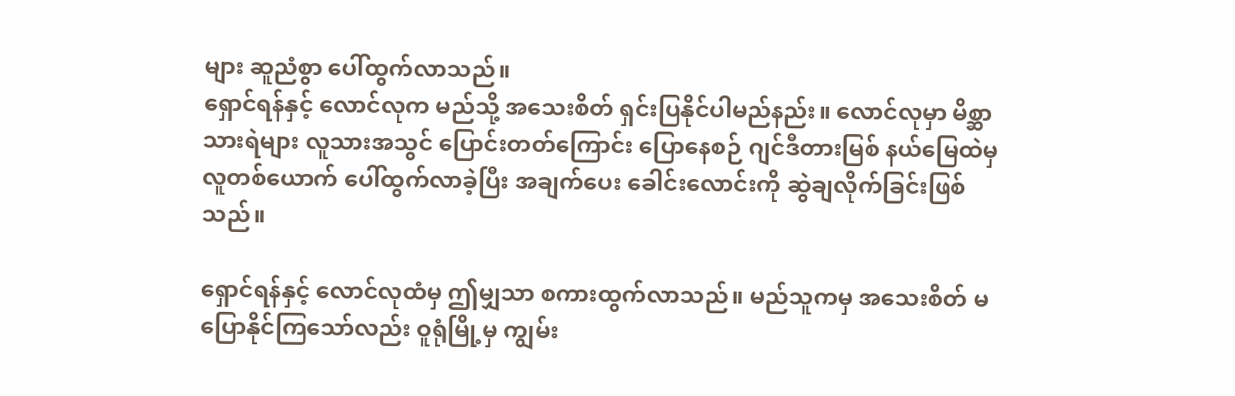များ ဆူညံစွာ ပေါ်ထွက်လာသည်။
ရှောင်ရန်နှင့် လောင်လုက မည်သို့ အသေးစိတ် ရှင်းပြနိုင်ပါမည်နည်း။ လောင်လုမှာ မိစ္ဆာသားရဲများ လူသားအသွင် ပြောင်းတတ်ကြောင်း ပြောနေစဉ် ဂျင်ဒီတားမြစ် နယ်မြေထဲမှ လူတစ်ယောက် ပေါ်ထွက်လာခဲ့ပြီး အချက်ပေး ခေါင်းလောင်းကို ဆွဲချလိုက်ခြင်းဖြစ်သည်။

ရှောင်ရန်နှင့် လောင်လုထံမှ ဤမျှသာ စကားထွက်လာသည်။ မည်သူကမှ အသေးစိတ် မပြောနိုင်ကြသော်လည်း ဝူရုံမြို့မှ ကျွမ်း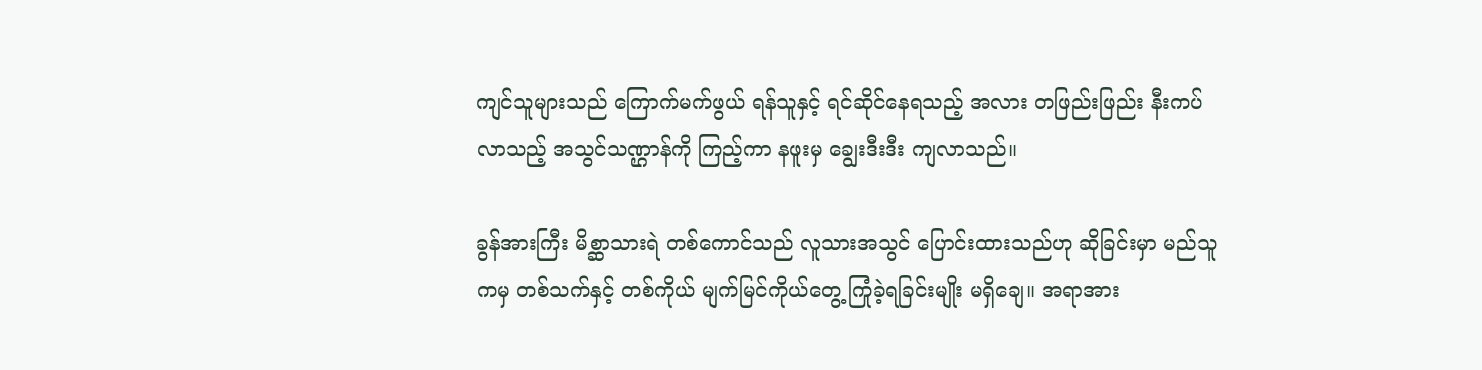ကျင်သူများသည် ကြောက်မက်ဖွယ် ရန်သူနှင့် ရင်ဆိုင်နေရသည့် အလား တဖြည်းဖြည်း နီးကပ်လာသည့် အသွင်သဏ္ဌာန်ကို ကြည့်ကာ နဖူးမှ ချွေးဒီးဒီး ကျလာသည်။

ခွန်အားကြီး မိစ္ဆာသားရဲ တစ်ကောင်သည် လူသားအသွင် ပြောင်းထားသည်ဟု ဆိုခြင်းမှာ မည်သူကမှ တစ်သက်နှင့် တစ်ကိုယ် မျက်မြင်ကိုယ်တွေ့ ကြုံခဲ့ရခြင်းမျိုး မရှိချေ။ အရာအား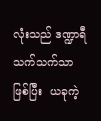လုံးသည် ဒဏ္ဍာရီ သက်သက်သာ ဖြစ်ပြီး  ယခုကဲ့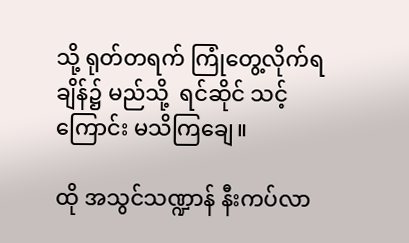သို့ ရုတ်တရက် ကြုံတွေ့လိုက်ရချိန်၌ မည်သို့  ရင်ဆိုင် သင့်ကြောင်း မသိကြချေ။

ထို အသွင်သဏ္ဍာန် နီးကပ်လာ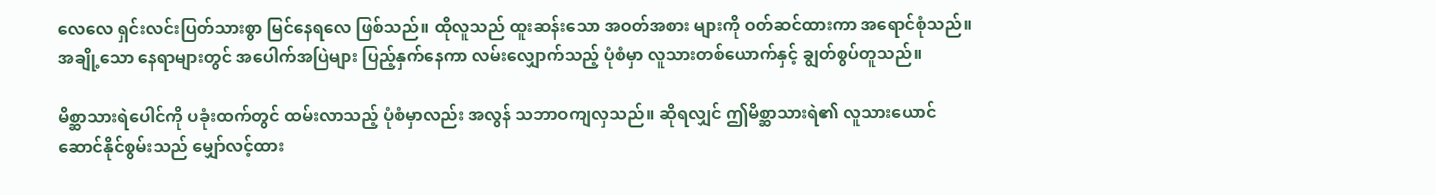လေလေ ရှင်းလင်းပြတ်သားစွာ မြင်နေရလေ ဖြစ်သည်။ ထိုလူသည် ထူးဆန်းသော အဝတ်အစား များကို ဝတ်ဆင်ထားကာ အရောင်စုံသည်။ အချို့သော နေရာများတွင် အပေါက်အပြဲများ ပြည့်နှက်နေကာ လမ်းလျှောက်သည့် ပုံစံမှာ လူသားတစ်ယောက်နှင့် ချွတ်စွပ်တူသည်။

မိစ္ဆာသားရဲပေါင်ကို ပခုံးထက်တွင် ထမ်းလာသည့် ပုံစံမှာလည်း အလွန် သဘာဝကျလှသည်။ ဆိုရလျှင် ဤမိစ္ဆာသားရဲ၏ လူသားယောင် ဆောင်နိုင်စွမ်းသည် မျှော်လင့်ထား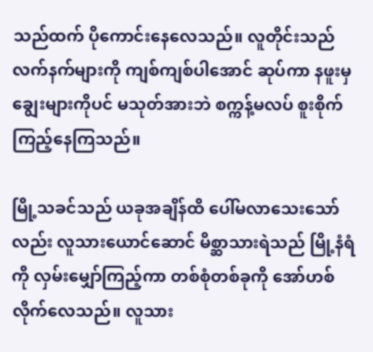သည်ထက် ပိုကောင်းနေလေသည်။ လူတိုင်းသည် လက်နက်များကို ကျစ်ကျစ်ပါအောင် ဆုပ်ကာ နဖူးမှ ချွေးများကိုပင် မသုတ်အားဘဲ စက္ကန့်မလပ် စူးစိုက်ကြည့်နေကြသည်။

မြို့သခင်သည် ယခုအချိန်ထိ ပေါ်မလာသေးသော်လည်း လူသားယောင်ဆောင် မိစ္ဆာသားရဲသည် မြို့နံရံကို လှမ်းမျှော်ကြည့်ကာ တစ်စုံတစ်ခုကို အော်ဟစ် လိုက်လေသည်။ လူသား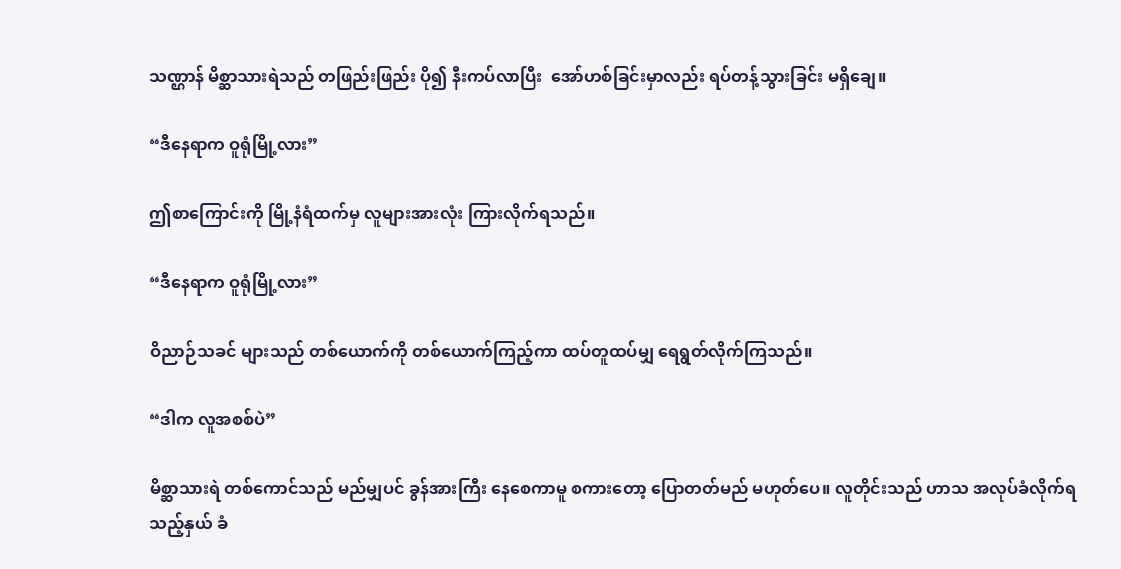သဏ္ဌာန် မိစ္ဆာသားရဲသည် တဖြည်းဖြည်း ပို၍ နီးကပ်လာပြီး  အော်ဟစ်ခြင်းမှာလည်း ရပ်တန့်သွားခြင်း မရှိချေ။

“ဒီနေရာက ဝူရုံမြို့လား”

ဤစာကြောင်းကို မြို့နံရံထက်မှ လူများအားလုံး ကြားလိုက်ရသည်။

“ဒီနေရာက ဝူရုံမြို့လား”

ဝိညာဉ်သခင် များသည် တစ်ယောက်ကို တစ်ယောက်ကြည့်ကာ ထပ်တူထပ်မျှ ရေရွတ်လိုက်ကြသည်။

“ဒါက လူအစစ်ပဲ”

မိစ္ဆာသားရဲ တစ်ကောင်သည် မည်မျှပင် ခွန်အားကြီး နေစေကာမူ စကားတော့ ပြောတတ်မည် မဟုတ်ပေ။ လူတိုင်းသည် ဟာသ အလုပ်ခံလိုက်ရသည့်နှယ် ခံ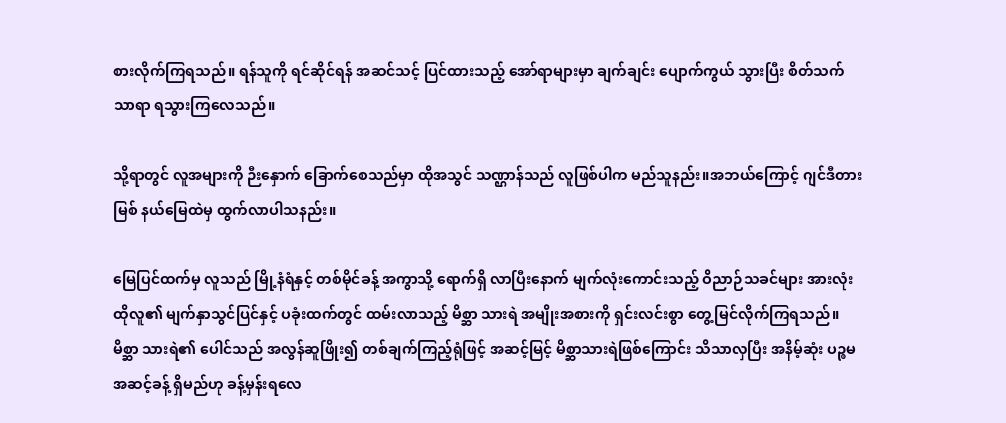စားလိုက်ကြရသည်။ ရန်သူကို ရင်ဆိုင်ရန် အဆင်သင့် ပြင်ထားသည့် အော်ရာများမှာ ချက်ချင်း ပျောက်ကွယ် သွားပြီး စိတ်သက်သာရာ ရသွားကြလေသည်။

သို့ရာတွင် လူအများကို ဉီးနှောက် ခြောက်စေသည်မှာ ထိုအသွင် သဏ္ဌာန်သည် လူဖြစ်ပါက မည်သူနည်း။အဘယ်ကြောင့် ဂျင်ဒီတားမြစ် နယ်မြေထဲမှ ထွက်လာပါသနည်း။

မြေပြင်ထက်မှ လူသည် မြို့နံရံနှင့် တစ်မိုင်ခန့် အကွာသို့ ရောက်ရှိ လာပြီးနောက် မျက်လုံးကောင်းသည့် ဝိညာဉ်သခင်များ အားလုံး ထိုလူ၏ မျက်နှာသွင်ပြင်နှင့် ပခုံးထက်တွင် ထမ်းလာသည့် မိစ္ဆာ သားရဲ အမျိုးအစားကို ရှင်းလင်းစွာ တွေ့မြင်လိုက်ကြရသည်။ မိစ္ဆာ သားရဲ၏ ပေါင်သည် အလွန်ဆူဖြိုး၍ တစ်ချက်ကြည့်ရုံဖြင့် အဆင့်မြင့် မိစ္ဆာသားရဲဖြစ်ကြောင်း သိသာလှပြီး အနိမ့်ဆုံး ပဉ္စမအဆင့်ခန့် ရှိမည်ဟု ခန့်မှန်းရလေ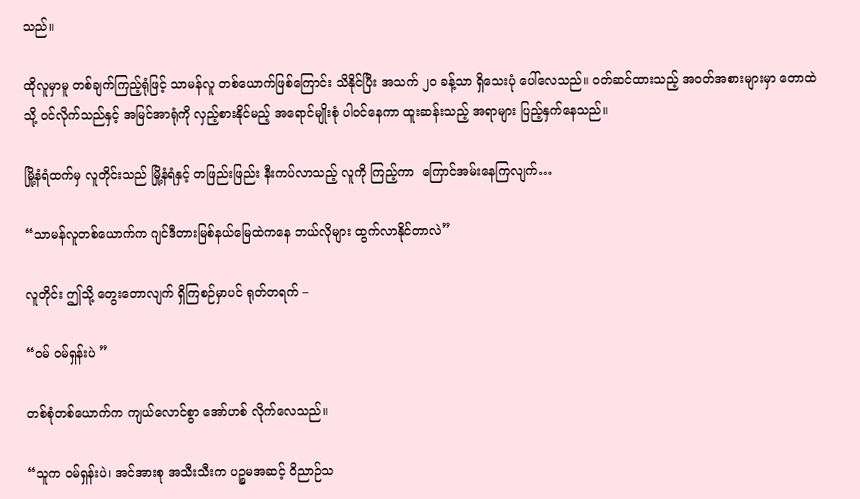သည်။

ထိုလူမှာမူ တစ်ချက်ကြည့်ရုံဖြင့် သာမန်လူ တစ်ယောက်ဖြစ်ကြောင်း သိနိုင်ပြီး အသက် ၂၀ ခန့်သာ ရှိသေးပုံ ပေါ်လေသည်။ ဝတ်ဆင်ထားသည့် အဝတ်အစားများမှာ တောထဲသို့ ဝင်လိုက်သည်နှင့် အမြင်အာရုံကို လှည့်စားနိုင်မည့် အရောင်မျိုးစုံ ပါဝင်နေကာ ထူးဆန်းသည့် အရာများ ပြည့်နှက်နေသည်။

မြို့နံရံထက်မှ လူတိုင်းသည် မြို့နံရံနှင့် တဖြည်းဖြည်း နီးကပ်လာသည့် လူကို ကြည့်ကာ  ကြောင်အမ်းနေကြလျက်…

“သာမန်လူတစ်ယောက်က ဂျင်ဒီတားမြစ်နယ်မြေထဲကနေ ဘယ်လိုများ ထွက်လာနိုင်တာလဲ”

လူတိုင်း ဤသို့ တွေးတောလျက် ရှိကြစဉ်မှာပင် ရုတ်တရက် –

“ဝမ် ဝမ်ရှန်းပဲ ”

တစ်စုံတစ်ယောက်က ကျယ်လောင်စွာ အော်ဟစ် လိုက်လေသည်။

“သူက ဝမ်ရှန်းပဲ၊ အင်အားစု အသီးသီးက ပဉ္စမအဆင့် ဝိညာဉ်သ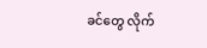ခင်တွေ လိုက်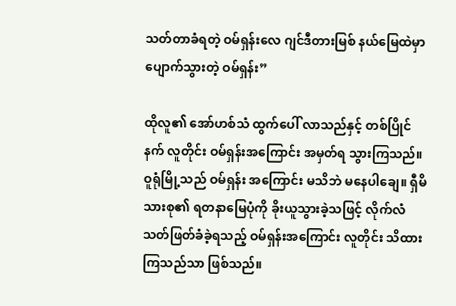သတ်တာခံရတဲ့ ဝမ်ရှန်းလေ ဂျင်ဒီတားမြစ် နယ်မြေထဲမှာ ပျောက်သွားတဲ့ ဝမ်ရှန်း”

ထိုလူ၏ အော်ဟစ်သံ ထွက်ပေါ် လာသည်နှင့် တစ်ပြိုင်နက် လူတိုင်း ဝမ်ရှန်းအကြောင်း အမှတ်ရ သွားကြသည်။ ဝူရုံမြို့သည် ဝမ်ရှန်း အကြောင်း မသိဘဲ မနေပါချေ။ ရှီမိသားစု၏ ရတနာမြေပုံကို ခိုးယူသွားခဲ့သဖြင့် လိုက်လံ သတ်ဖြတ်ခံခဲ့ရသည့် ဝမ်ရှန်းအကြောင်း လူတိုင်း သိထားကြသည်သာ ဖြစ်သည်။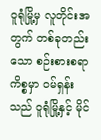ဝူရုံမြို့မှ လူတိုင်းအတွက် တစ်ခုတည်းသော စဉ်းစားစရာ ကိစ္စမှာ ဝမ်ရှန်းသည် ဝူရုံမြို့နှင့် မိုင်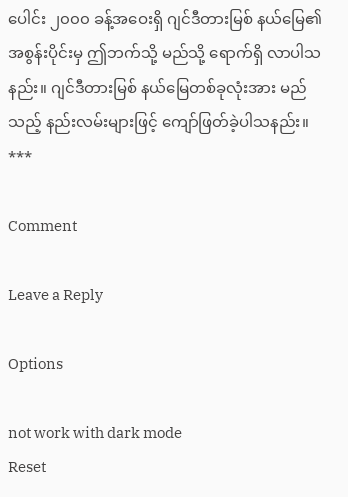ပေါင်း ၂၀၀၀ ခန့်အဝေးရှိ ဂျင်ဒီတားမြစ် နယ်မြေ၏ အစွန်းပိုင်းမှ ဤဘက်သို့ မည်သို့ ရောက်ရှိ လာပါသနည်း။ ဂျင်ဒီတားမြစ် နယ်မြေတစ်ခုလုံးအား မည်သည့် နည်းလမ်းများဖြင့် ကျော်ဖြတ်ခဲ့ပါသနည်း။
***

Comment

Leave a Reply

Options

not work with dark mode
Reset